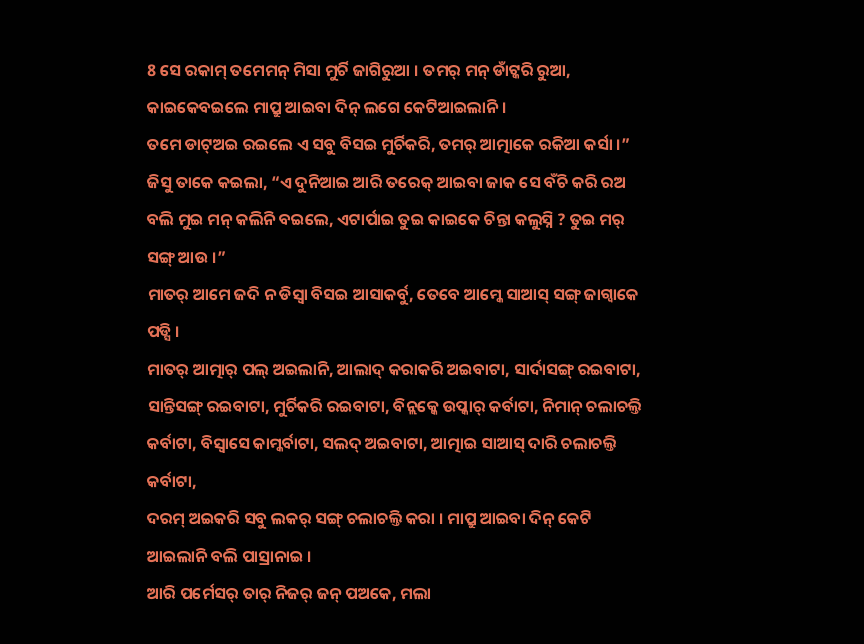8 ସେ ରକାମ୍ ତମେମନ୍ ମିସା ମୁର୍ଚି ଜାଗିରୁଆ । ତମର୍ ମନ୍ ଡାଁଟ୍କରି ରୁଆ, କାଇକେବଇଲେ ମାପ୍ରୁ ଆଇବା ଦିନ୍ ଲଗେ କେଟିଆଇଲାନି ।
ତମେ ଡାଟ୍ଅଇ ରଇଲେ ଏ ସବୁ ବିସଇ ମୁର୍ଚିକରି, ତମର୍ ଆତ୍ମାକେ ରକିଆ କର୍ସା ।”
ଜିସୁ ତାକେ କଇଲା, “ଏ ଦୁନିଆଇ ଆରି ତରେକ୍ ଆଇବା ଜାକ ସେ ବଁଚି କରି ରଅ ବଲି ମୁଇ ମନ୍ କଲିନି ବଇଲେ, ଏଟାର୍ପାଇ ତୁଇ କାଇକେ ଚିନ୍ତା କଲୁସ୍ନି ? ତୁଇ ମର୍ ସଙ୍ଗ୍ ଆଉ ।”
ମାତର୍ ଆମେ ଜଦି ନ ଡିସ୍ବା ବିସଇ ଆସାକର୍ବୁ, ତେବେ ଆମ୍କେ ସାଆସ୍ ସଙ୍ଗ୍ ଜାଗ୍ବାକେ ପଡ୍ସି ।
ମାତର୍ ଆତ୍ମାର୍ ପଲ୍ ଅଇଲାନି, ଆଲାଦ୍ କରାକରି ଅଇବାଟା, ସାର୍ଦାସଙ୍ଗ୍ ରଇବାଟା, ସାନ୍ତିସଙ୍ଗ୍ ରଇବାଟା, ମୁର୍ଚିକରି ରଇବାଟା, ବିନ୍ଲକ୍କେ ଉପ୍କାର୍ କର୍ବାଟା, ନିମାନ୍ ଚଲାଚଲ୍ତି କର୍ବାଟା, ବିସ୍ବାସେ କାମ୍କର୍ବାଟା, ସଲଦ୍ ଅଇବାଟା, ଆତ୍ମାଇ ସାଆସ୍ ଦାରି ଚଲାଚଲ୍ତି କର୍ବାଟା,
ଦରମ୍ ଅଇକରି ସବୁ ଲକର୍ ସଙ୍ଗ୍ ଚଲାଚଲ୍ତି କରା । ମାପ୍ରୁ ଆଇବା ଦିନ୍ କେଟି ଆଇଲାନି ବଲି ପାସ୍ରାନାଇ ।
ଆରି ପର୍ମେସର୍ ତାର୍ ନିଜର୍ ଜନ୍ ପଅକେ, ମଲା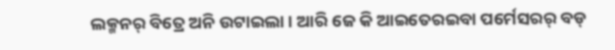ଲକ୍ମନର୍ ବିତ୍ରେ ଅନି ଉଟାଇଲା । ଆରି ଜେ କି ଆଇତେରଇବା ପର୍ମେସରର୍ ବଡ୍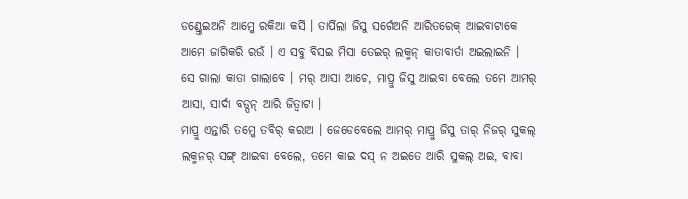ଡଣ୍ଡ୍ତେଇଅନି ଆମ୍କେ ରକିଆ କର୍ସି । ତାର୍ପିଲା ଜିସୁ ସର୍ଗେଅନି ଆରିତରେକ୍ ଆଇବାଟାକେ ଆମେ ଜାଗିକରି ରଉଁ । ଏ ସବୁ ବିସଇ ମିସା ତେଇର୍ ଲକ୍ମନ୍ କାତାବାର୍ତା ଅଇଲାଇନି ।
ସେ ଗାଲା କାତା ଗାଲାବେ । ମର୍ ଆସା ଆଚେ, ମାପ୍ରୁ ଜିସୁ ଆଇବା ବେଲେ ତମେ ଆମର୍ ଆସା, ସାର୍ଦା ବଡ୍ପନ୍ ଆରି ଜିତ୍ବାଟା ।
ମାପ୍ରୁ ଏନ୍ତାରି ତମ୍କେ ତବିର୍ କରାଅ । ଜେଡେବେଲେ ଆମର୍ ମାପ୍ରୁ ଜିସୁ ତାର୍ ନିଜର୍ ସୁକଲ୍ ଲକ୍ମନର୍ ସଙ୍ଗ୍ ଆଇବା ବେଲେ, ତମେ କାଇ ଦସ୍ ନ ଅଇତେ ଆରି ସୁକଲ୍ ଅଇ, ବାବା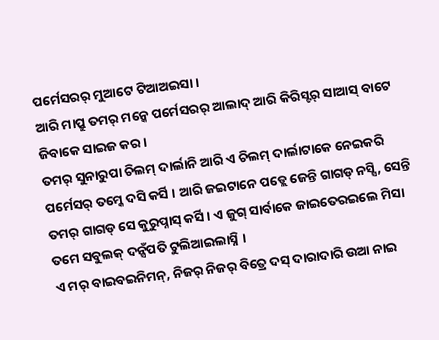ପର୍ମେସରର୍ ମୁଆଟେ ଟିଆଅଇସା ।
ଆରି ମାପ୍ରୁ ତମର୍ ମନ୍କେ ପର୍ମେସରର୍ ଆଲାଦ୍ ଆରି କିରିସ୍ଟର୍ ସାଆସ୍ ବାଟେ ଜିବାକେ ସାଇଜ କର ।
ତମର୍ ସୁନାରୁପା ଚିଲମ୍ ଦାର୍ଲାନି ଆରି ଏ ଚିଲମ୍ ଦାର୍ଲାଟାକେ ନେଇକରି ପର୍ମେସର୍ ତମ୍କେ ଦସି କର୍ସି । ଆରି ଜଇଟାନେ ପଡ୍ଲେ ଜେନ୍ତି ଗାଗଡ୍ ନସ୍ସି, ସେନ୍ତି ତମର୍ ଗାଗଡ୍ ସେ କୁରୁପ୍ନାସ୍ କର୍ସି । ଏ ଜୁଗ୍ ସାର୍ବାକେ ଜାଇତେରଇଲେ ମିସା ତମେ ସବୁଲକ୍ ଦନ୍ସଁପତି ଟୁଲିଆଇଲାସ୍ନି ।
ଏ ମର୍ ବାଇବଇନିମନ୍, ନିଜର୍ ନିଜର୍ ବିତ୍ରେ ଦସ୍ ଦାରାଦାରି ଉଆ ନାଇ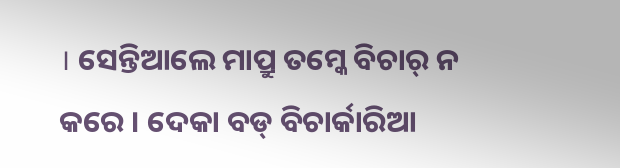। ସେନ୍ତିଆଲେ ମାପ୍ରୁ ତମ୍କେ ବିଚାର୍ ନ କରେ । ଦେକା ବଡ୍ ବିଚାର୍କାରିଆ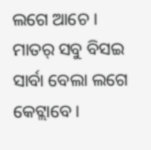ଲଗେ ଆଚେ ।
ମାତର୍ ସବୁ ବିସଇ ସାର୍ବା ବେଲା ଲଗେ କେଟ୍ଲାବେ ।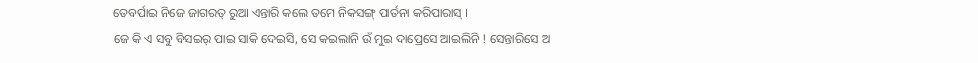ତେବର୍ପାଇ ନିଜେ ଜାଗରତ୍ ରୁଆ ଏନ୍ତାରି କଲେ ତମେ ନିକସଙ୍ଗ୍ ପାର୍ତନା କରିପାରାସ୍ ।
ଜେ କି ଏ ସବୁ ବିସଇର୍ ପାଇ ସାକି ଦେଇସି, ସେ କଇଲାନି ଉଁ ମୁଇ ଦାପ୍ରେସେ ଆଇଲିନି ! ସେନ୍ତାରିସେ ଅ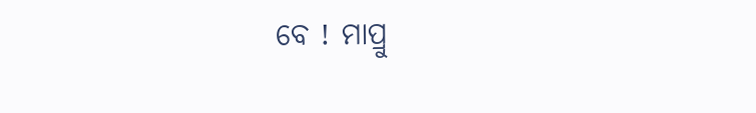ବେ ! ମାପ୍ରୁ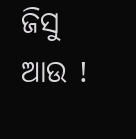ଜିସୁ ଆଉ !